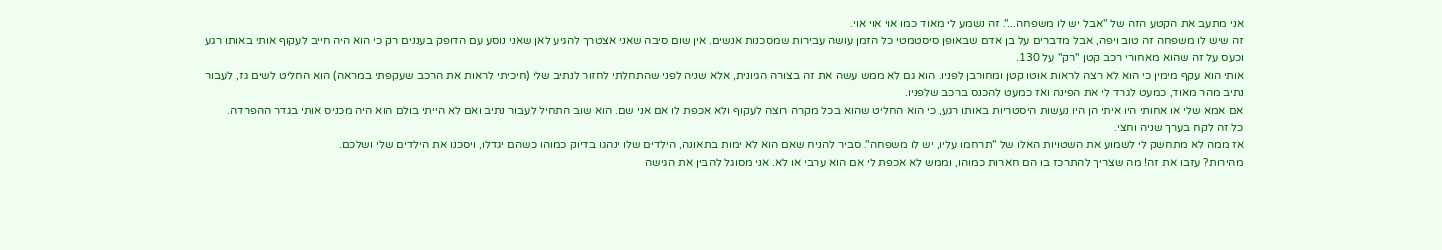אני מתעב את הקטע הזה של "אבל יש לו משפחה...". זה נשמע לי מאוד כמו אוי אוי אוי.
זה שיש לו משפחה זה טוב ויפה, אבל מדברים על בן אדם שבאופן סיסטמטי כל הזמן עושה עבירות שמסכנות אנשים. אין שום סיבה שאני אצטרך להגיע לאן שאני נוסע עם הדופק בעננים רק כי הוא היה חייב לעקוף אותי באותו רגע וכעס על זה שהוא מאחורי רכב קטן "רק" על 130.
אותי הוא עקף מימין כי הוא לא רצה לראות אוטו קטן ומחורבן לפניו. הוא גם לא ממש עשה את זה בצורה הגיונית, אלא שניה לפני שהתחלתי לחזור לנתיב שלי (חיכיתי לראות את הרכב שעקפתי במראה) הוא החליט לשים גז, לעבור נתיב מהר מאוד, כמעט לגרד לי את הפינה ואז כמעט להכנס ברכב שלפניו.
אם אמא שלי או אחותי היו איתי הן היו נעשות היסטריות באותו רגע, כי הוא החליט שהוא בכל מקרה רוצה לעקוף ולא אכפת לו אם אני שם. הוא שוב התחיל לעבור נתיב ואם לא הייתי בולם הוא היה מכניס אותי בגדר ההפרדה.
כל זה לקח בערך שניה וחצי.
אז ממה לא מתחשק לי לשמוע את השטויות האלו של "תרחמו עליו, יש לו משפחה". סביר להניח שאם הוא לא ימות בתאונה, הילדים שלו ינהגו בדיוק כמוהו כשהם יגדלו, ויסכנו את הילדים שלי ושלכם.
מהירות? עזבו את זה! מה שצריך להתרכז בו הם חארות כמוהו, וממש לא אכפת לי אם הוא ערבי או לא. אני מסוגל להבין את הגישה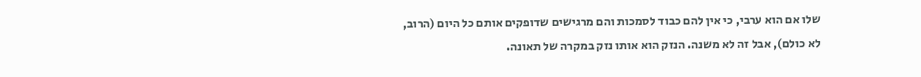שלו אם הוא ערבי, כי אין להם כבוד לסמכות והם מרגישים שדופקים אותם כל היום (הרוב, לא כולם), אבל זה לא משנה. הנזק הוא אותו נזק במקרה של תאונה.